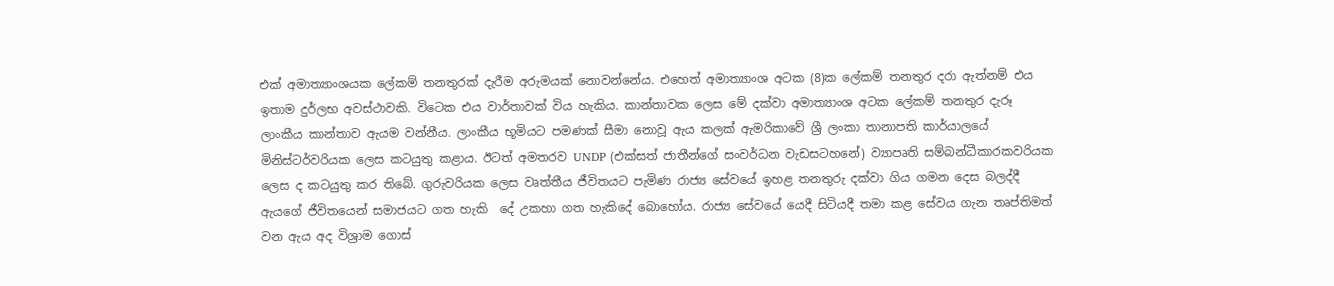එක් අමාත්‍යාංශයක ලේකම් තනතුරක් දැරීම අරුමයක් නොවන්නේය. එහෙත් අමාත්‍යාංශ අටක (8)ක ලේකම් තනතුර දරා ඇත්නම් එය ඉතාම දුර්ලභ අවස්ථාවකි. විටෙක එය වාර්තාවක් විය හැකිය. කාන්තාවක ලෙස මේ දක්වා අමාත්‍යාංශ අටක ලේකම් තනතුර දැරූ ලාංකීය කාන්තාව ඇයම වන්නීය. ලාංකීය භූමියට පමණක් සීමා නොවූ ඇය කලක් ඇමරිකාවේ ශ්‍රී ලංකා තානාපති කාර්යාලයේ මිනිස්ටර්වරියක ලෙස කටයුතු කළාය. ඊටත් අමතරව UNDP (එක්සත් ජාතීන්ගේ සංවර්ධන වැඩසටහනේ) ව්‍යාපෘති සම්බන්ධීකාරකවරියක ලෙස ද කටයුතු කර තිබේ. ගුරුවරියක ලෙස වෘත්තීය ජීවිතයට පැමිණ රාජ්‍ය සේවයේ ඉහළ තනතුරු දක්වා ගිය ගමන දෙස බලද්දී ඇයගේ ජීවිතයෙන් සමාජයට ගත හැකි  දේ උකහා ගත හැකිදේ බොහෝය. රාජ්‍ය සේවයේ යෙදී සිටියදී තමා කළ සේවය ගැන තෘප්තිමත් වන ඇය අද විශ්‍රාම ගොස්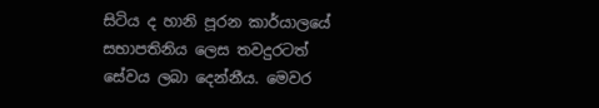සිටිය ද හානි පූරන කාර්යාලයේ සභාපතිනිය ලෙස තවදුරටත් සේවය ලබා දෙන්නීය. මෙවර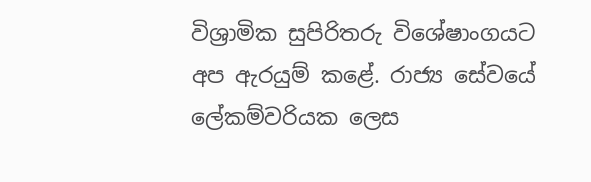විශ්‍රාමික සුපිරිතරු විශේෂාංගයට අප ඇරයුම් කළේ. රාජ්‍ය සේවයේ ලේකම්වරියක ලෙස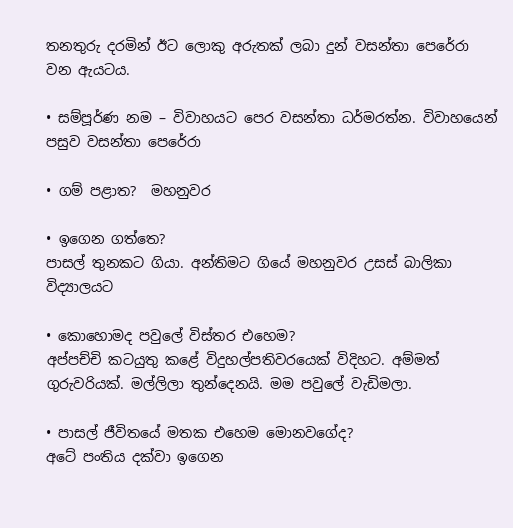තනතුරු දරමින් ඊට ලොකු අරුතක් ලබා දුන් වසන්තා පෙරේරා වන ඇයටය.

• සම්පූර්ණ නම – විවාහයට පෙර වසන්තා ධර්මරත්න. විවාහයෙන් පසුව වසන්තා පෙරේරා

• ගම් පළාත?  මහනුවර

• ඉගෙන ගත්තෙ?
පාසල් තුනකට ගියා. අන්තිමට ගියේ මහනුවර උසස් බාලිකා විද්‍යාලයට

• කොහොමද පවුලේ විස්තර එහෙම?
අප්පච්චි කටයුතු කළේ විදුහල්පතිවරයෙක් විදිහට. අම්මත් ගුරුවරියක්. මල්ලිලා තුන්දෙනයි. මම පවුලේ වැඩිමලා.

• පාසල් ජීවිතයේ මතක එහෙම මොනවගේද?
අටේ පංතිය දක්වා ඉගෙන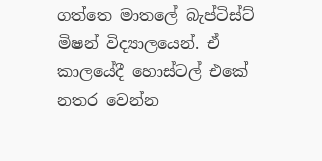ගත්තෙ මාතලේ බැප්ටිස්ට් මිෂන් විද්‍යාලයෙන්. ඒ කාලයේදී හොස්ටල් එකේ නතර වෙන්න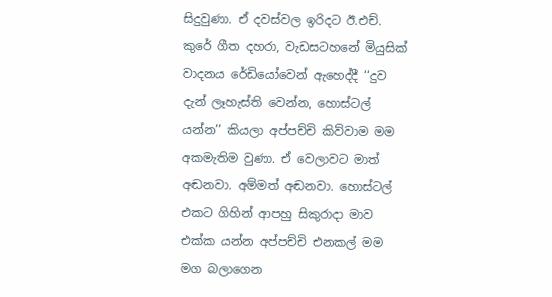සිදුවුණා. ඒ දවස්වල ඉරිදට ඊ.එච්. කුරේ ගීත දහරා, වැඩසටහනේ මියුසික් වාදනය රේඩියෝවෙන් ඇහෙද්දී ‘‘දුව දැන් ලෑහැස්ති වෙන්න, හොස්ටල් යන්න’’ කියලා අප්පච්චි කිව්වාම මම අකමැතිම වුණා. ඒ වෙලාවට මාත් අඬනවා. අම්මත් අඬනවා. හොස්ටල් එකට ගිහින් ආපහු සිකුරාදා මාව එක්ක යන්න අප්පච්චි එනකල් මම මග බලාගෙන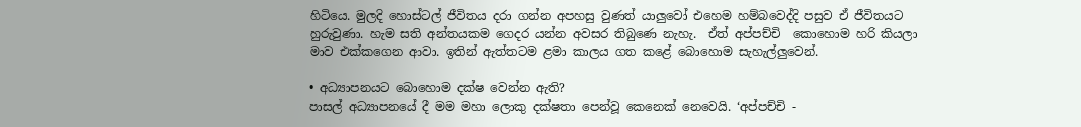හිටියෙ. මුලදි හොස්ටල් ජීවිතය දරා ගන්න අපහසු වුණත් යාලුවෝ එහෙම හම්බවෙද්දි පසුව ඒ ජීවිතයට හුරුවුණා. හැම සති අන්තයකම ගෙදර යන්න අවසර තිබුණෙ නැහැ.  ඒත් අප්පච්චි  කොහොම හරි කියලා මාව එක්කගෙන ආවා. ඉතින් ඇත්තටම ළමා කාලය ගත කළේ බොහොම සැහැල්ලුවෙන්.

• අධ්‍යාපනයට බොහොම දක්ෂ වෙන්න ඇති?
පාසල් අධ්‍යාපනයේ දී මම මහා ලොකු දක්ෂතා පෙන්වූ කෙනෙක් නෙවෙයි. ‘අප්පච්චි -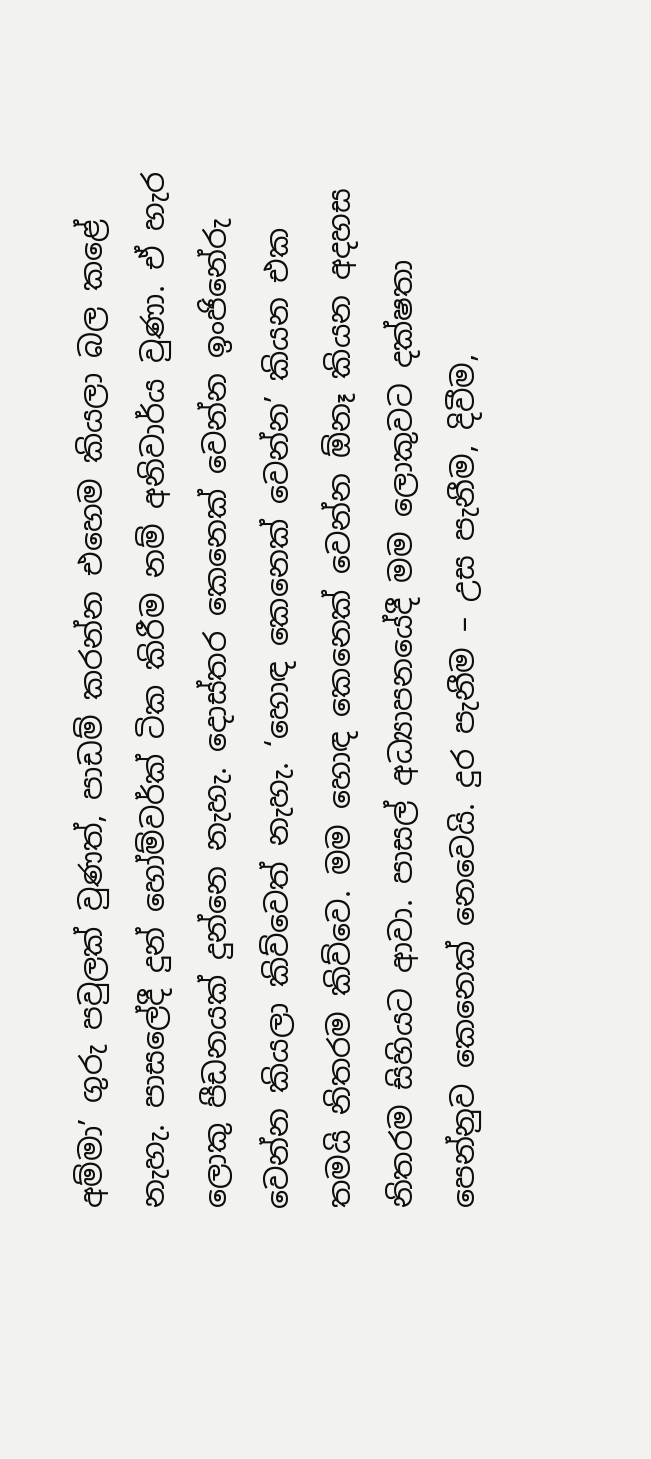අම්මා’ ගුරු පවුලක් වුණත්, පාඩම් කරන්න එහෙම කියලා බල කළේ නැහැ. පාසලේදී දුන් හෝම්වර්ක් ටික කිරීම නම් අනිවාර්ය වුණා. ඒ හැර ලොකු පීඩනයක් දුන්නෙ නැහැ. දොස්තර කෙනෙක් වෙන්න ඉංජිනේරු වෙන්න කියලා කිව්වෙත් නැහැ. ‘හොඳ කෙනෙක් වෙන්න’ කියන එක තමයි නිතරම කිව්වෙ. මම හොඳ කෙනෙක් වෙන්න ඕනෑ කියන අදහස නිතරම සිහියට ආවා. පාසල් අධ්‍යාපනයේදී මම ලොකුවට දක්ෂතා පෙන්නුව කෙනෙක් නෙවෙයි. දුර පැනීම – උස පැනීම, දිවීම,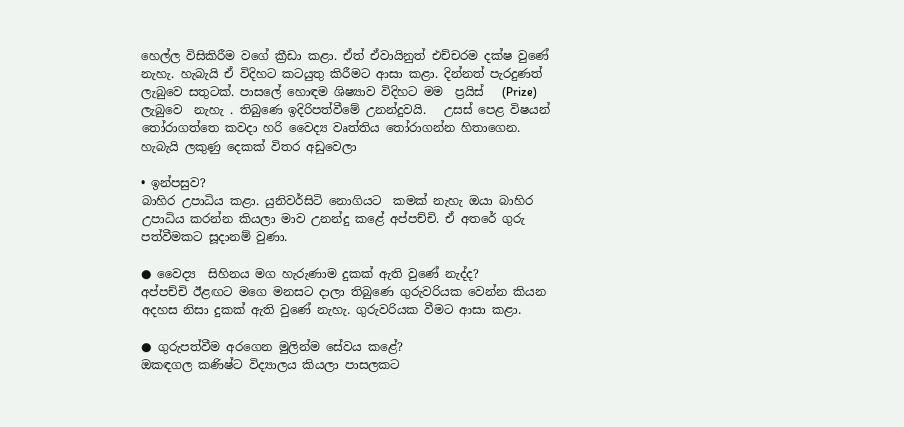හෙල්ල විසිකිරීම වගේ ක්‍රීඩා කළා. ඒත් ඒවායිනුත් එච්චරම දක්ෂ වුණේ නැහැ. හැබැයි ඒ විදිහට කටයුතු කිරීමට ආසා කළා. දින්නත් පැරදුණත් ලැබුවෙ සතුටක්. පාසලේ හොඳම ශිෂ්‍යාව විදිහට මම  ප්‍රයිස්   (Prize)  ලැබුවෙ  නැහැ . තිබුණෙ ඉදිරිපත්වීමේ උනන්දුවයි.   උසස් පෙළ විෂයන් තෝරාගත්තෙ කවදා හරි වෛද්‍ය වෘත්තිය තෝරාගන්න හිතාගෙන. හැබැයි ලකුණු දෙකක් විතර අඩුවෙලා

• ඉන්පසුව?
බාහිර උපාධිය කළා. යුනිවර්සිටි නොගියට  කමක් නැහැ ඔයා බාහිර උපාධිය කරන්න කියලා මාව උනන්දු කළේ අප්පච්චි. ඒ අතරේ ගුරු පත්වීමකට සූදානම් වුණා.

● වෛද්‍ය  සිහිනය මග හැරුණාම දුකක් ඇති වුණේ නැද්ද?
අප්පච්චි ඊළඟට මගෙ මනසට දාලා තිබුණෙ ගුරුවරියක වෙන්න කියන අදහස නිසා දුකක් ඇති වුණේ නැහැ. ගුරුවරියක වීමට ආසා කළා.

● ගුරුපත්වීම අරගෙන මුලින්ම සේවය කළේ?
ඔකඳගල කණිෂ්ට විද්‍යාලය කියලා පාසලකට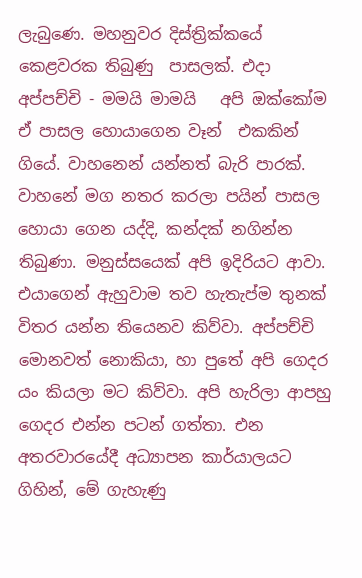ලැබුණෙ. මහනුවර දිස්ත්‍රික්කයේ කෙළවරක තිබුණු  පාසලක්. එදා අප්පච්චි - මමයි මාමයි   අපි ඔක්කෝම ඒ පාසල හොයාගෙන වෑන්  එකකින් ගියේ. වාහනෙන් යන්නත් බැරි පාරක්. වාහනේ මග නතර කරලා පයින් පාසල හොයා ගෙන යද්දි, කන්දක් නගින්න තිබුණා. මනුස්සයෙක් අපි ඉදිරියට ආවා. එයාගෙන් ඇහුවාම තව හැතැප්ම තුනක් විතර යන්න තියෙනව කිව්වා. අප්පච්චි මොනවත් නොකියා, හා පුතේ අපි ගෙදර යං කියලා මට කිව්වා. අපි හැරිලා ආපහු ගෙදර එන්න පටන් ගත්තා. එන අතරවාරයේදී අධ්‍යාපන කාර්යාලයට ගිහින්, මේ ගැහැණු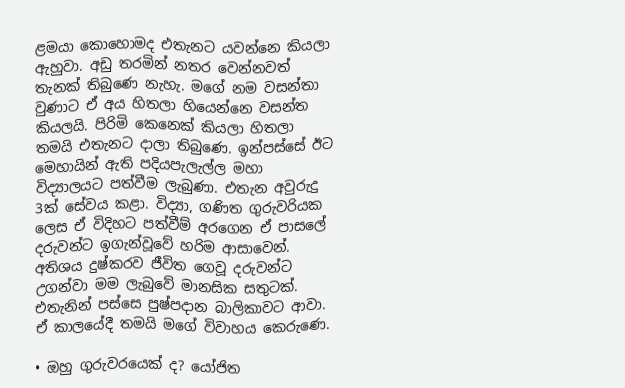ළමයා කොහොමද එතැනට යවන්නෙ කියලා ඇහුවා. අඩු තරමින් නතර වෙන්නවත් තැනක් තිබුණෙ නැහැ. මගේ නම වසන්තා වුණාට ඒ අය හිතලා හියෙන්නෙ වසන්ත කියලයි. පිරිමි කෙනෙක් කියලා හිතලා තමයි එතැනට දාලා තිබුණෙ. ඉන්පස්සේ ඊට මෙහායින් ඇති පදියපැලැල්ල මහා විද්‍යාලයට පත්වීම ලැබුණා. එතැන අවුරුදු 3ක් සේවය කළා. විද්‍යා, ගණිත ගුරුවරියක ලෙස ඒ විදිහට පත්වීම් අරගෙන ඒ පාසලේ දරුවන්ට ඉගැන්වූවේ හරිම ආසාවෙන්. අතිශය දුෂ්කරව ජීවිත ගෙවූ දරුවන්ට උගන්වා මම ලැබුවේ මානසික සතුටක්. එතැනින් පස්සෙ පුෂ්පදාන බාලිකාවට ආවා. ඒ කාලයේදී තමයි මගේ විවාහය කෙරුණෙ.

• ඔහු ගුරුවරයෙක් ද? යෝජිත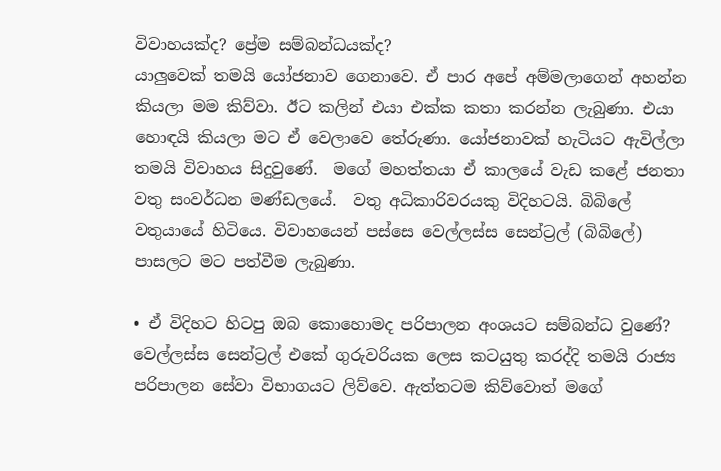විවාහයක්ද? ප්‍රේම සම්බන්ධයක්ද?
යාලුවෙක් තමයි යෝජනාව ගෙනාවෙ. ඒ පාර අපේ අම්මලාගෙන් අහන්න කියලා මම කිව්වා. ඊට කලින් එයා එක්ක කතා කරන්න ලැබුණා. එයා හොඳයි කියලා මට ඒ වෙලාවෙ තේරුණා. යෝජනාවක් හැටියට ඇවිල්ලා තමයි විවාහය සිදුවුණේ.  මගේ මහත්තයා ඒ කාලයේ වැඩ කළේ ජනතා වතු සංවර්ධන මණ්ඩලයේ.  වතු අධිකාරිවරයකු විදිහටයි. බිබිලේ වතුයායේ හිටියෙ. විවාහයෙන් පස්සෙ වෙල්ලස්ස සෙන්ට්‍රල් (බිබිලේ) පාසලට මට පත්වීම ලැබුණා.

• ඒ විදිහට හිටපු ඔබ කොහොමද පරිපාලන අංශයට සම්බන්ධ වුණේ?
වෙල්ලස්ස සෙන්ට්‍රල් එකේ ගුරුවරියක ලෙස කටයුතු කරද්දි තමයි රාජ්‍ය පරිපාලන සේවා විභාගයට ලිව්වෙ. ඇත්තටම කිව්වොත් මගේ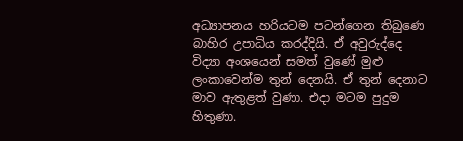අධ්‍යාපනය හරියටම පටන්ගෙන තිබුණෙ බාහිර උපාධිය කරද්දියි. ඒ අවුරුද්දෙ විද්‍යා අංශයෙන් සමත් වුණේ මුළු ලංකාවෙන්ම තුන් දෙනයි. ඒ තුන් දෙනාට මාව ඇතුළත් වුණා. එදා මටම පුදුම හිතුණා.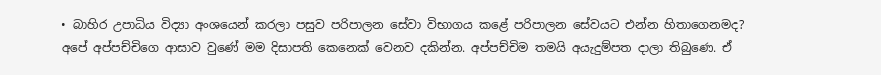• බාහිර උපාධිය විද්‍යා අංශයෙන් කරලා පසුව පරිපාලන සේවා විභාගය කළේ පරිපාලන සේවයට එන්න හිතාගෙනමද?
අපේ අප්පච්චිගෙ ආසාව වුණේ මම දිසාපති කෙනෙක් වෙනව දකින්න. අප්පච්චිම තමයි අයැදුම්පත දාලා තිබුණෙ. ඒ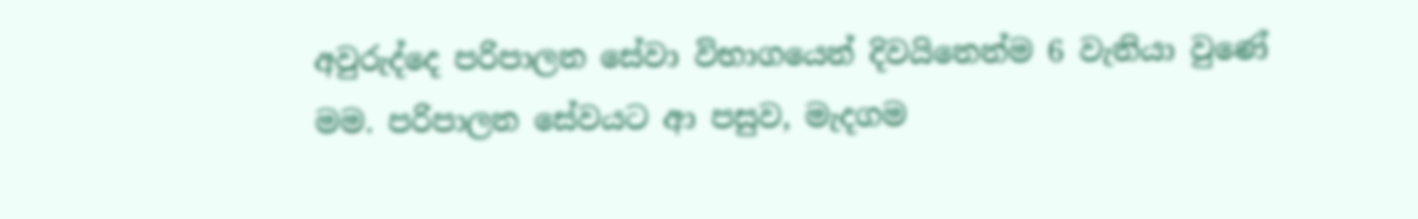අවුරුද්දෙ පරිපාලන සේවා විභාගයෙන් දිවයිනෙන්ම 6 වැනියා වුණේ මම. පරිපාලන සේවයට ආ පසුව, මැදගම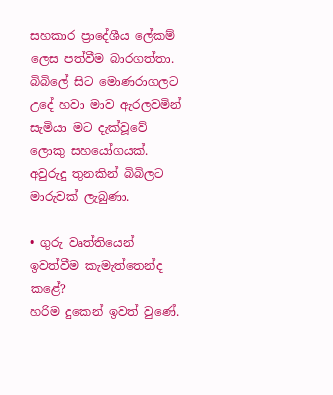සහකාර ප්‍රාදේශීය ලේකම් ලෙස පත්වීම බාරගත්තා. බිබිලේ සිට මොණරාගලට උදේ හවා මාව ඇරලවමින් සැමියා මට දැක්වූවේ ලොකු සහයෝගයක්. අවුරුදු තුනකින් බිබිලට මාරුවක් ලැබුණා.

• ගුරු වෘත්තියෙන් ඉවත්වීම කැමැත්තෙන්ද කළේ?
හරිම දුකෙන් ඉවත් වුණේ.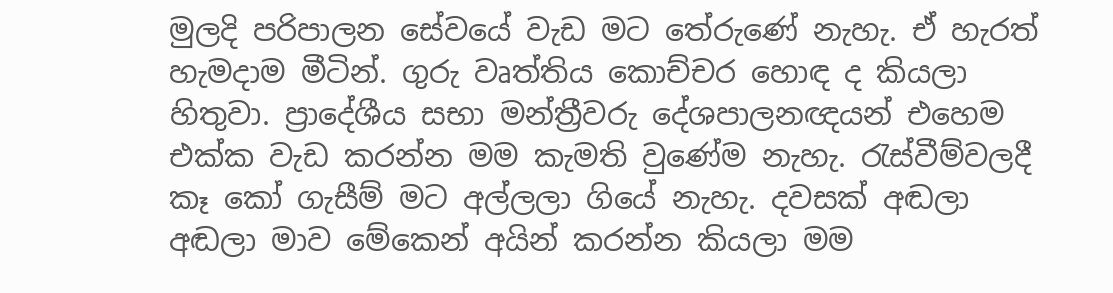මුලදි පරිපාලන සේවයේ වැඩ මට තේරුණේ නැහැ. ඒ හැරත් හැමදාම මීටින්. ගුරු වෘත්තිය කොච්චර හොඳ ද කියලා හිතුවා. ප්‍රාදේශීය සභා මන්ත්‍රීවරු දේශපාලනඥයන් එහෙම එක්ක වැඩ කරන්න මම කැමති වුණේම නැහැ. රැස්වීම්වලදී කෑ කෝ ගැසීම් මට අල්ලලා ගියේ නැහැ. දවසක් අඬලා අඬලා මාව මේකෙන් අයින් කරන්න කියලා මම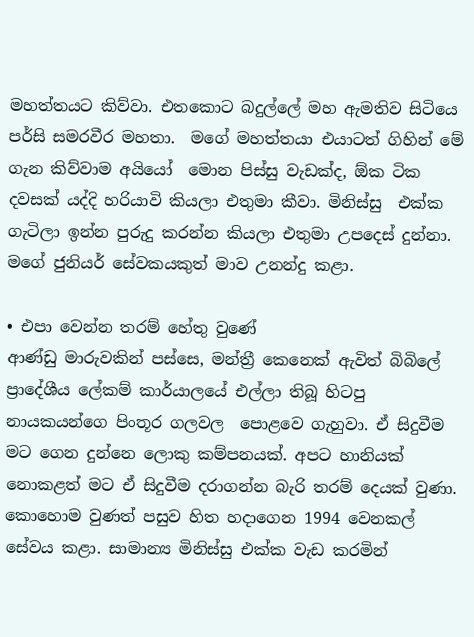මහත්තයට කිව්වා. එතකොට බදුල්ලේ මහ ඇමතිව සිටියෙ පර්සි සමරවීර මහතා.  මගේ මහත්තයා එයාටත් ගිහින් මේ ගැන කිව්වාම අයියෝ  මොන පිස්සු වැඩක්ද, ඕක ටික දවසක් යද්දි හරියාවි කියලා එතුමා කීවා. මිනිස්සු  එක්ක ගැටිලා ඉන්න පුරුදු කරන්න කියලා එතුමා උපදෙස් දුන්නා. මගේ ජුනියර් සේවකයකුත් මාව උනන්දු කළා.

• එපා වෙන්න තරම් හේතු වුණේ
ආණ්ඩු මාරුවකින් පස්සෙ, මන්ත්‍රී කෙනෙක් ඇවිත් බිබිලේ ප්‍රාදේශීය ලේකම් කාර්යාලයේ එල්ලා තිබූ හිටපු නායකයන්ගෙ පිංතූර ගලවල  පොළවෙ ගැහුවා. ඒ සිදුවීම මට ගෙන දුන්නෙ ලොකු කම්පනයක්. අපට හානියක් නොකළත් මට ඒ සිදුවීම දරාගන්න බැරි තරම් දෙයක් වුණා. කොහොම වුණත් පසුව හිත හදාගෙන 1994 වෙනකල් සේවය කළා. සාමාන්‍ය මිනිස්සු එක්ක වැඩ කරමින්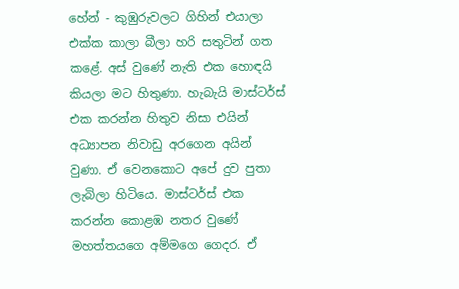හේන් - කුඹුරුවලට ගිහින් එයාලා එක්ක කාලා බීලා හරි සතුටින් ගත කළේ. අස් වුණේ නැති එක හොඳයි කියලා මට හිතුණා. හැබැයි මාස්ටර්ස් එක කරන්න හිතුව නිසා එයින් අධ්‍යාපන නිවාඩු අරගෙන අයින් වුණා. ඒ වෙනකොට අපේ දුව පුතා ලැබිලා හිටියෙ. මාස්ටර්ස් එක කරන්න කොළඹ නතර වුණේ මහත්තයගෙ අම්මගෙ ගෙදර. ඒ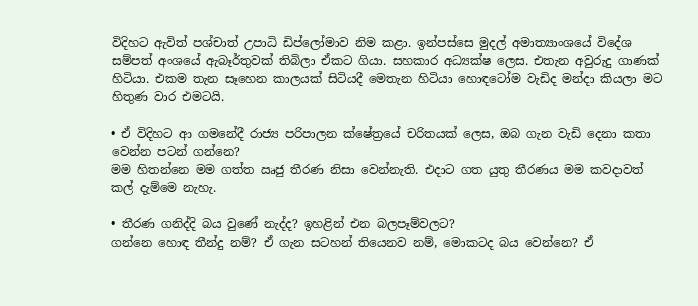විදිහට ඇවිත් පශ්චාත් උපාධි ඩිප්ලෝමාව නිම කළා. ඉන්පස්සෙ මුදල් අමාත්‍යාංශයේ විදේශ සම්පත් අංශයේ ඇබෑර්තුවක් තිබිලා ඒකට ගියා. සහකාර අධ්‍යක්ෂ ලෙස. එතැන අවුරුදු ගාණක් හිටියා. එකම තැන සෑහෙන කාලයක් සිටියදී මෙතැන හිටියා හොඳටෝම වැඩිද මන්දා කියලා මට හිතුණ වාර එමටයි.

• ඒ විදිහට ආ ගමනේදී රාජ්‍ය පරිපාලන ක්ෂේත්‍රයේ චරිතයක් ලෙස, ඔබ ගැන වැඩි දෙනා කතා වෙන්න පටන් ගන්නෙ?
මම හිතන්නෙ මම ගත්ත ඍජු තීරණ නිසා වෙන්නැති. එදාට ගත යුතු තීරණය මම කවදාවත් කල් දැම්මෙ නැහැ.

• තීරණ ගනිද්දි බය වුණේ නැද්ද? ඉහළින් එන බලපෑම්වලට?
ගන්නෙ හොඳ තීන්දු නම්? ඒ ගැන සටහන් තියෙනව නම්, මොකටද බය වෙන්නෙ? ඒ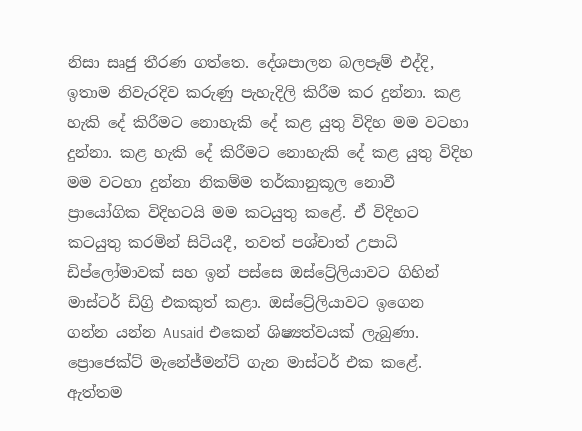නිසා සෘජු තීරණ ගත්තෙ. දේශපාලන බලපෑම් එද්දි, ඉතාම නිවැරදිව කරුණු පැහැදිලි කිරීම කර දුන්නා. කළ හැකි දේ කිරීමට නොහැකි දේ කළ යුතු විදිහ මම වටහා දුන්නා. කළ හැකි දේ කිරීමට නොහැකි දේ කළ යුතු විදිහ මම වටහා දුන්නා නිකම්ම තර්කානුකූල නොවී ප්‍රායෝගික විදිහටයි මම කටයුතු කළේ. ඒ විදිහට කටයුතු කරමින් සිටියදී, තවත් පශ්චාත් උපාධි ඩිප්ලෝමාවක් සහ ඉන් පස්සෙ ඔස්ට්‍රේලියාවට ගිහින් මාස්ටර් ඩිග්‍රි එකකුත් කළා. ඔස්ට්‍රේලියාවට ඉගෙන ගන්න යන්න Ausaid එකෙන් ශිෂ්‍යත්වයක් ලැබුණා. ප්‍රොජෙක්ට් මැනේජ්මන්ට් ගැන මාස්ටර් එක කළේ. ඇත්තම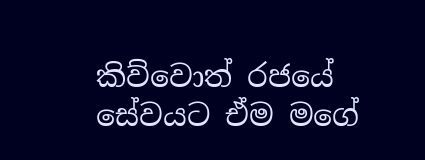කිව්වොත් රජයේ සේවයට ඒම මගේ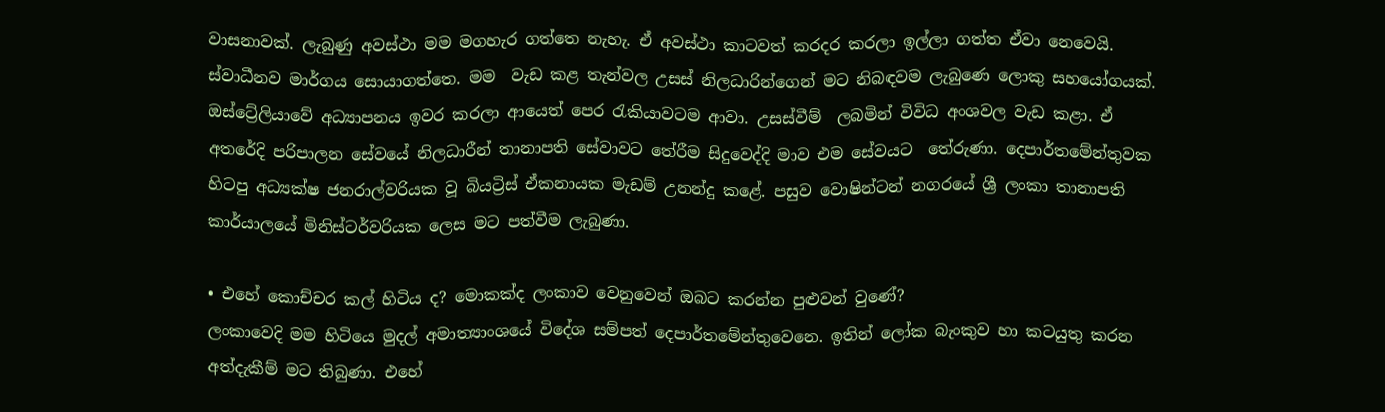වාසනාවක්. ලැබුණු අවස්ථා මම මගහැර ගත්තෙ නැහැ. ඒ අවස්ථා කාටවත් කරදර කරලා ඉල්ලා ගත්ත ඒවා නෙවෙයි.  ස්වාධීනව මාර්ගය සොයාගත්තෙ. මම  වැඩ කළ තැන්වල උසස් නිලධාරින්ගෙන් මට නිබඳවම ලැබුණෙ ලොකු සහයෝගයක්. ඔස්ට්‍රේලියාවේ අධ්‍යාපනය ඉවර කරලා ආයෙත් පෙර රැකියාවටම ආවා. උසස්වීම්  ලබමින් විවිධ අංශවල වැඩ කළා. ඒ අතරේදි පරිපාලන සේවයේ නිලධාරීන් තානාපති සේවාවට තේරීම සිදුවෙද්දි මාව එම සේවයට  තේරුණා. දෙපාර්තමේන්තුවක හිටපු අධ්‍යක්ෂ ජනරාල්වරියක වූ බියට්‍රිස් ඒකනායක මැඩම් උනන්දු කළේ. පසුව වොෂින්ටන් නගරයේ ශ්‍රී ලංකා තානාපති කාර්යාලයේ මිනිස්ටර්වරියක ලෙස මට පත්වීම ලැබුණා.

• එහේ කොච්චර කල් හිටිය ද? මොකක්ද ලංකාව වෙනුවෙන් ඔබට කරන්න පුළුවන් වුණේ?
ලංකාවෙදි මම හිටියෙ මුදල් අමාත්‍යාංශයේ විදේශ සම්පත් දෙපාර්තමේන්තුවෙනෙ. ඉතින් ලෝක බැංකුව හා කටයුතු කරන අත්දැකීම් මට තිබුණා. එහේ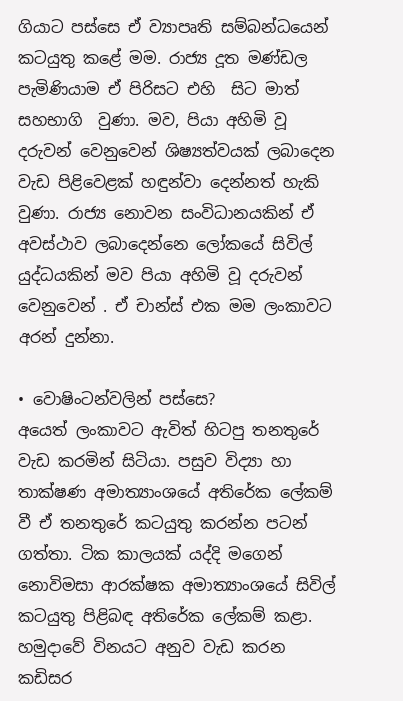ගියාට පස්සෙ ඒ ව්‍යාපෘති සම්බන්ධයෙන් කටයුතු කළේ මම. රාජ්‍ය දූත මණ්ඩල පැමිණියාම ඒ පිරිසට එහි  සිට මාත් සහභාගි  වුණා. මව, පියා අහිමි වූ දරුවන් වෙනුවෙන් ශිෂ්‍යත්වයක් ලබාදෙන වැඩ පිළිවෙළක් හඳුන්වා දෙන්නත් හැකි වුණා. රාජ්‍ය නොවන සංවිධානයකින් ඒ අවස්ථාව ලබාදෙන්නෙ ලෝකයේ සිවිල් යුද්ධයකින් මව පියා අහිමි වූ දරුවන් වෙනුවෙන් . ඒ චාන්ස් එක මම ලංකාවට අරන් දුන්නා.

• වොෂිංටන්වලින් පස්සෙ?
අයෙත් ලංකාවට ඇවිත් හිටපු තනතුරේ වැඩ කරමින් සිටියා. පසුව විද්‍යා හා තාක්ෂණ අමාත්‍යාංශයේ අතිරේක ලේකම් වී ඒ තනතුරේ කටයුතු කරන්න පටන් ගත්තා. ටික කාලයක් යද්දි මගෙන් නොවිමසා ආරක්ෂක අමාත්‍යාංශයේ සිවිල් කටයුතු පිළිබඳ අතිරේක ලේකම් කළා. හමුදාවේ විනයට අනුව වැඩ කරන කඩිසර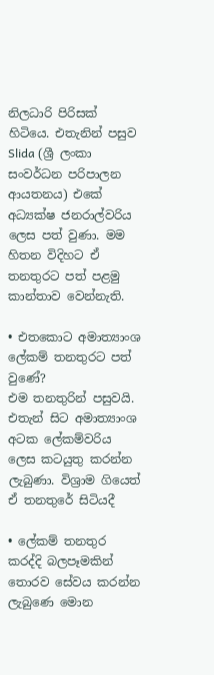නිලධාරි පිරිසක් හිටියෙ. එතැනින් පසුව Slida (ශ්‍රී ලංකා සංවර්ධන පරිපාලන ආයතනය) එකේ අධ්‍යක්ෂ ජනරාල්වරිය ලෙස පත් වුණා. මම හිතන විදිහට ඒ තනතුරට පත් පළමු කාන්තාව වෙන්නැති.

• එතකොට අමාත්‍යාංශ ලේකම් තනතුරට පත් වුණේ?
එම තනතුරින් පසුවයි. එතැන් සිට අමාත්‍යාංශ අටක ලේකම්වරිය ලෙස කටයුතු කරන්න ලැබුණා. විශ්‍රාම ගියෙත්  ඒ තනතුරේ සිටියදී

• ලේකම් තනතුර කරද්දි බලපෑමකින් තොරව සේවය කරන්න ලැබුණෙ මොන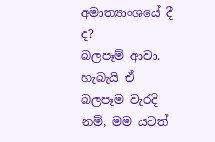අමාත්‍යාංශයේ දී ද?
බලපෑම් ආවා. හැබැයි ඒ  බලපෑම වැරදි නම්, මම යටත්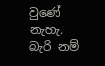වුණේ නැහැ. බැරි නම්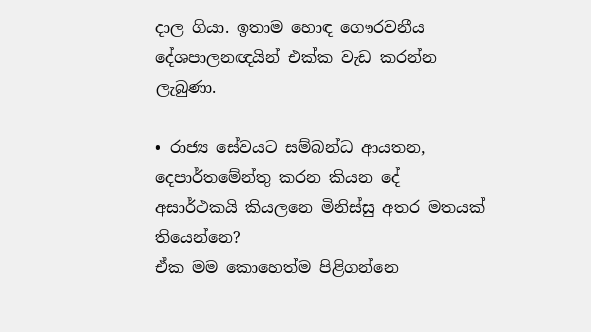දාල ගියා. ඉතාම හොඳ ගෞරවනීය දේශපාලනඥයින් එක්ක වැඩ කරන්න ලැබුණා.

• රාජ්‍ය සේවයට සම්බන්ධ ආයතන, දෙපාර්තමේන්තු කරන කියන දේ අසාර්ථකයි කියලනෙ මිනිස්සු අතර මතයක් තියෙන්නෙ?
ඒක මම කොහෙත්ම පිළිගන්නෙ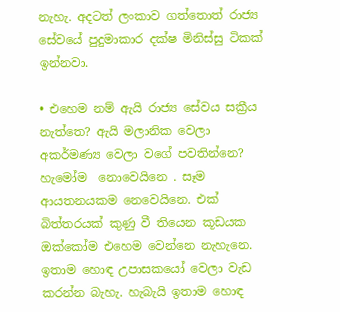නැහැ. අදටත් ලංකාව ගත්තොත් රාජ්‍ය සේවයේ පුදුමාකාර දක්ෂ මිනිස්සු ටිකක් ඉන්නවා.

• එහෙම නම් ඇයි රාජ්‍ය සේවය සක්‍රීය නැත්තෙ? ඇයි මලානික වෙලා අකර්මණ්‍ය වෙලා වගේ පවතින්නෙ?
හැමෝම  නොවෙයිනෙ . සෑම ආයතනයකම නෙවෙයිනෙ. එක් බිත්තරයක් කුණු වී තියෙන කූඩයක ඔක්කෝම එහෙම වෙන්නෙ නැහැනෙ. ඉතාම හොඳ උපාසකයෝ වෙලා වැඩ කරන්න බැහැ. හැබැයි ඉතාම හොඳ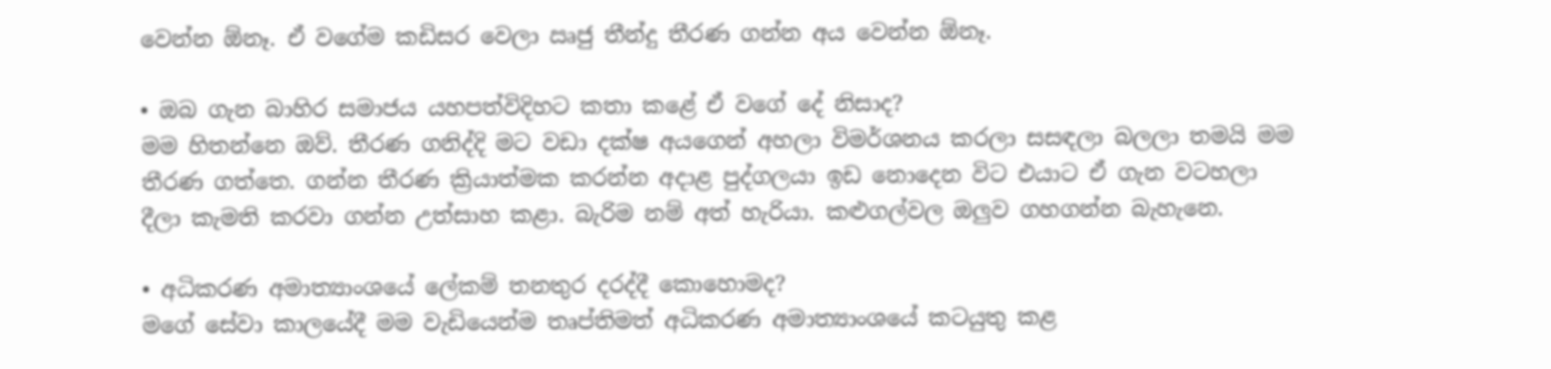වෙන්න ඕනෑ. ඒ වගේම කඩිසර වෙලා ඍජු තීන්දු තීරණ ගන්න අය වෙන්න ඕනෑ.

• ඔබ ගැන බාහිර සමාජය යහපත්විදිහට කතා කළේ ඒ වගේ දේ නිසාද?
මම හිතන්නෙ ඔව්. තීරණ ගනිද්දි මට වඩා දක්ෂ අයගෙන් අහලා විමර්ශනය කරලා සසඳලා බලලා තමයි මම තීරණ ගත්තෙ. ගන්න තීරණ ක්‍රියාත්මක කරන්න අදාළ පුද්ගලයා ඉඩ නොදෙන විට එයාට ඒ ගැන වටහලා දීලා කැමති කරවා ගන්න උත්සාහ කළා. බැරිම නම් අත් හැරියා. කළුගල්වල ඔලුව ගහගන්න බැහැනෙ.

• අධිකරණ අමාත්‍යාංශයේ ලේකම් තනතුර දරද්දී කොහොමද?
මගේ සේවා කාලයේදී මම වැඩියෙන්ම තෘප්තිමත් අධිකරණ අමාත්‍යාංශයේ කටයුතු කළ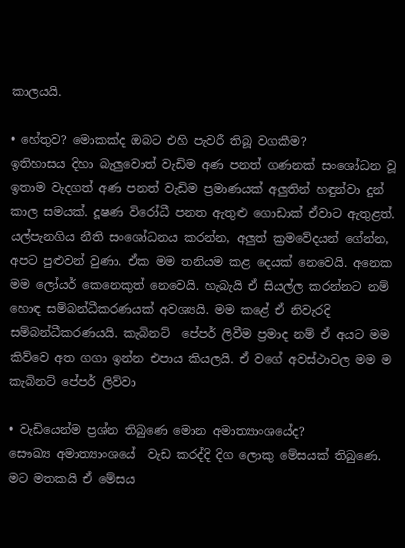කාලයයි.

• හේතුව? මොකක්ද ඔබට එහි පැවරී තිබූ වගකීම?
ඉතිහාසය දිහා බැලුවොත් වැඩිම අණ පනත් ගණනක් සංශෝධන වූ ඉතාම වැදගත් අණ පනත් වැඩිම ප්‍රමාණයක් අලුතින් හඳුන්වා දුන් කාල සමයක්. දූෂණ විරෝධී පනත ඇතුළු ගොඩාක් ඒවාට ඇතුළත්. යල්පැනගිය නීති සංශෝධනය කරන්න, අලුත් ක්‍රමවේදයන් ගේන්න, අපට පුළුවන් වුණා. ඒක මම තනියම කළ දෙයක් නෙවෙයි. අනෙක මම ලෝයර් කෙනෙකුත් නෙවෙයි. හැබැයි ඒ සියල්ල කරන්නට නම් හොඳ සම්බන්ධීකරණයක් අවශ්‍යයි. මම කළේ ඒ නිවැරදි සම්බන්ධීකරණයයි. කැබිනට්  පේපර් ලිවීම ප්‍රමාද නම් ඒ අයට මම කිව්වෙ අත ගගා ඉන්න එපාය කියලයි. ඒ වගේ අවස්ථාවල මම ම කැබිනට් පේපර් ලිව්වා

• වැඩියෙන්ම ප්‍රශ්න තිබුණෙ මොන අමාත්‍යාංශයේද?
සෞඛ්‍ය අමාත්‍යාංශයේ  වැඩ කරද්දි දිග ලොකු මේසයක් තිබුණෙ. මට මතකයි ඒ මේසය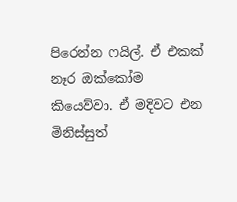පිරෙන්න ෆයිල්. ඒ එකක් නෑර ඔක්කෝම කියෙව්වා. ඒ මදිවට එන මිනිස්සුත්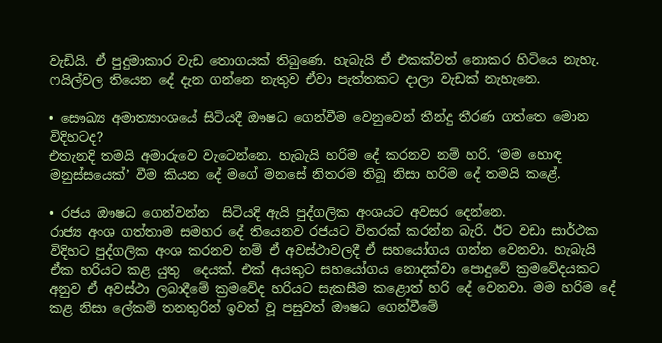වැඩියි. ඒ පුදුමාකාර වැඩ තොගයක් තිබුණෙ. හැබැයි ඒ එකක්වත් නොකර හිටියෙ නැහැ. ෆයිල්වල තියෙන දේ දැන ගන්නෙ නැතුව ඒවා පැත්තකට දාලා වැඩක් නැහැනෙ.

• සෞඛ්‍ය අමාත්‍යාංශයේ සිටියදී ඖෂධ ගෙන්වීම වෙනුවෙන් තීන්දු තීරණ ගත්තෙ මොන විදිහටද?
එතැනදි තමයි අමාරුවෙ වැටෙන්නෙ. හැබැයි හරිම දේ කරනව නම් හරි. ‘මම හොඳ මනුස්සයෙක්’ වීම කියන දේ මගේ මනසේ නිතරම තිබූ නිසා හරිම දේ තමයි කළේ.

• රජය ඖෂධ ගෙන්වන්න  සිටියදි ඇයි පුද්ගලික අංශයට අවසර දෙන්නෙ.
රාජ්‍ය අංශ ගත්තාම සමහර දේ තියෙනව රජයට විතරක් කරන්න බැරි. ඊට වඩා සාර්ථක විදිහට පුද්ගලික අංශ කරනව නම් ඒ අවස්ථාවලදී ඒ සහයෝගය ගන්න වෙනවා. හැබැයි  ඒක හරියට කළ යුතු  දෙයක්. එක් අයකුට සහයෝගය නොදක්වා පොදුවේ ක්‍රමවේදයකට අනුව ඒ අවස්ථා ලබාදීමේ ක්‍රමවේද හරියට සැකසීම කළොත් හරි දේ වෙනවා. මම හරිම දේ කළ නිසා ලේකම් තනතුරින් ඉවත් වූ පසුවත් ඖෂධ ගෙන්වීමේ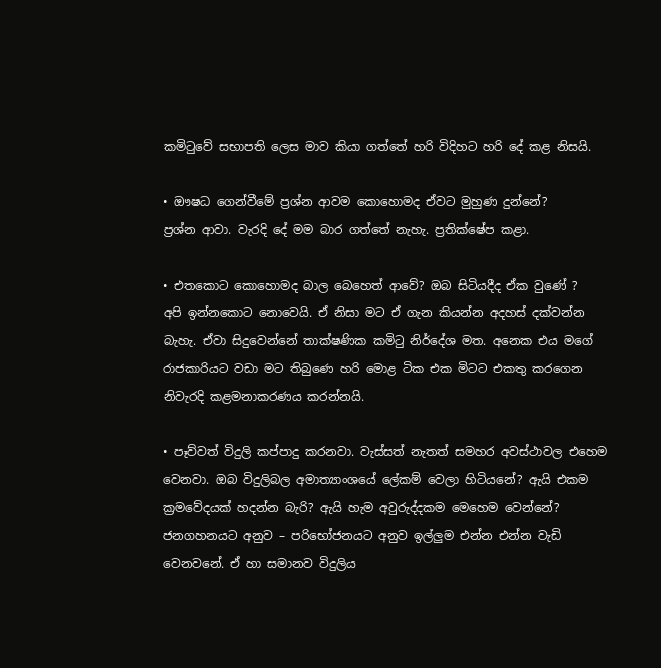කමිටුවේ සභාපති ලෙස මාව කියා ගත්තේ හරි විදිහට හරි දේ කළ නිසයි.

• ඖෂධ ගෙන්වීමේ ප්‍රශ්න ආවම කොහොමද ඒවට මුහුණ දුන්නේ?
ප්‍රශ්න ආවා. වැරදි දේ මම බාර ගත්තේ නැහැ. ප්‍රතික්ෂේප කළා.

• එතකොට කොහොමද බාල බෙහෙත් ආවේ? ඔබ සිටියදීද ඒක වුණේ ?
අපි ඉන්නකොට නොවෙයි. ඒ නිසා මට ඒ ගැන කියන්න අදහස් දක්වන්න බැහැ. ඒවා සිදුවෙන්නේ තාක්ෂණික කමිටු නිර්දේශ මත. අනෙක එය මගේ රාජකාරියට වඩා මට තිබුණෙ හරි මොළ ටික එක මිටට එකතු කරගෙන නිවැරදි කළමනාකරණය කරන්නයි.

• පෑව්වත් විදුලි කප්පාදු කරනවා. වැස්සත් නැතත් සමහර අවස්ථාවල එහෙම වෙනවා. ඔබ විදුලිබල අමාත්‍යාංශයේ ලේකම් වෙලා හිටියනේ? ඇයි එකම ක්‍රමවේදයක් හදන්න බැරි? ඇයි හැම අවුරුද්දකම මෙහෙම වෙන්නේ?
ජනගහනයට අනුව – පරිභෝජනයට අනුව ඉල්ලුම එන්න එන්න වැඩි වෙනවනේ. ඒ හා සමානව විදුලිය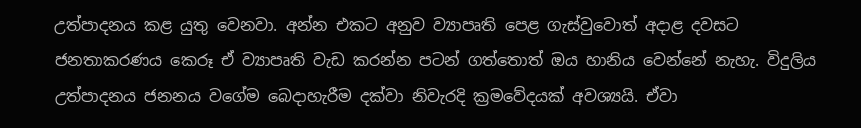උත්පාදනය කළ යුතු වෙනවා. අන්න එකට අනුව ව්‍යාපෘති පෙළ ගැස්වුවොත් අදාළ දවසට ජනතාකරණය කෙරූ ඒ ව්‍යාපෘති වැඩ කරන්න පටන් ගත්තොත් ඔය හානිය වෙන්නේ නැහැ. විදුලිය උත්පාදනය ජනනය වගේම බෙදාහැරීම දක්වා නිවැරදි ක්‍රමවේදයක් අවශ්‍යයි. ඒවා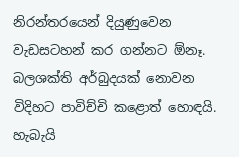නිරන්තරයෙන් දියුණුවෙන වැඩසටහන් කර ගන්නට ඕනෑ. බලශක්ති අර්බුදයක් නොවන විදිහට පාවිච්චි කළොත් හොඳයි. හැබැයි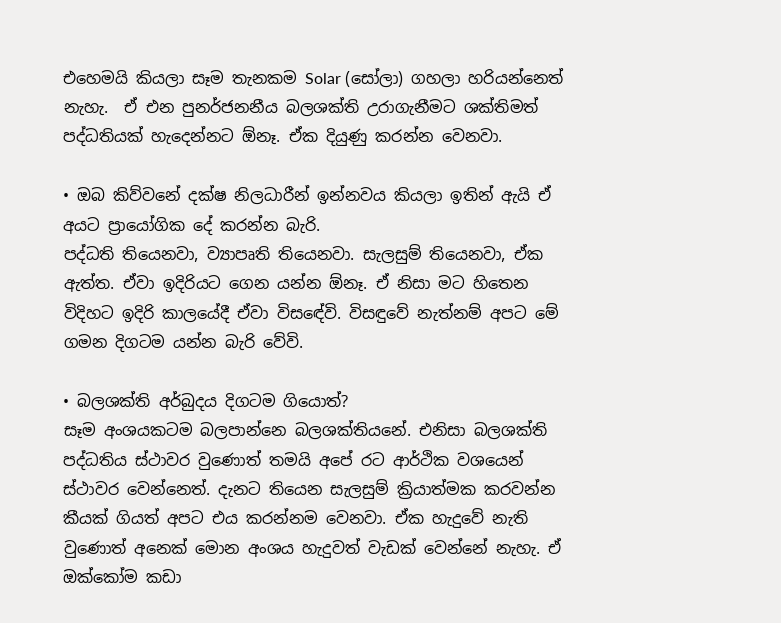එහෙමයි කියලා සෑම තැනකම Solar (සෝලා) ගහලා හරියන්නෙත් නැහැ.  ඒ එන පුනර්ජනනීය බලශක්ති උරාගැනීමට ශක්තිමත් පද්ධතියක් හැදෙන්නට ඕනෑ. ඒක දියුණු කරන්න වෙනවා.

• ඔබ කිව්වනේ දක්ෂ නිලධාරීන් ඉන්නවය කියලා ඉතින් ඇයි ඒ අයට ප්‍රායෝගික දේ කරන්න බැරි.
පද්ධති තියෙනවා, ව්‍යාපෘති තියෙනවා. සැලසුම් තියෙනවා, ඒක ඇත්ත. ඒවා ඉදිරියට ගෙන යන්න ඕනෑ. ඒ නිසා මට හිතෙන විදිහට ඉදිරි කාලයේදී ඒවා විසඳේවි. විසඳුවේ නැත්නම් අපට මේ ගමන දිගටම යන්න බැරි වේවි.

• බලශක්ති අර්බුදය දිගටම ගියොත්?
සෑම අංශයකටම බලපාන්නෙ බලශක්තියනේ. එනිසා බලශක්ති පද්ධතිය ස්ථාවර වුණොත් තමයි අපේ රට ආර්ථික වශයෙන් ස්ථාවර වෙන්නෙත්. දැනට තියෙන සැලසුම් ක්‍රියාත්මක කරවන්න කීයක් ගියත් අපට එය කරන්නම වෙනවා. ඒක හැදුවේ නැති වුණොත් අනෙක් මොන අංශය හැදුවත් වැඩක් වෙන්නේ නැහැ. ඒ ඔක්කෝම කඩා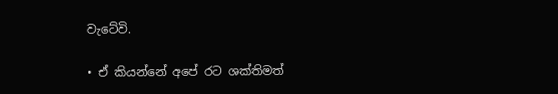වැටේවි.

• ඒ කියන්නේ අපේ රට ශක්තිමත්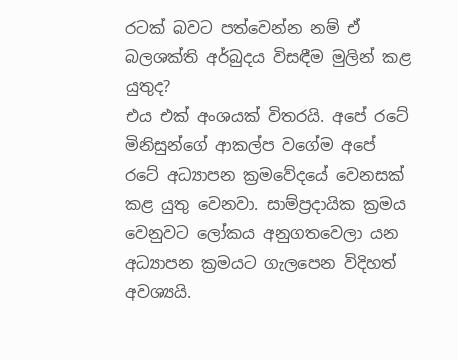රටක් බවට පත්වෙන්න නම් ඒ බලශක්ති අර්බුදය විසඳීම මුලින් කළ යුතුද?
එය එක් අංශයක් විතරයි. අපේ රටේ මිනිසුන්ගේ ආකල්ප වගේම අපේ රටේ අධ්‍යාපන ක්‍රමවේදයේ වෙනසක් කළ යුතු වෙනවා. සාම්ප්‍රදායික ක්‍රමය වෙනුවට ලෝකය අනුගතවෙලා යන අධ්‍යාපන ක්‍රමයට ගැලපෙන විදිහත් අවශ්‍යයි.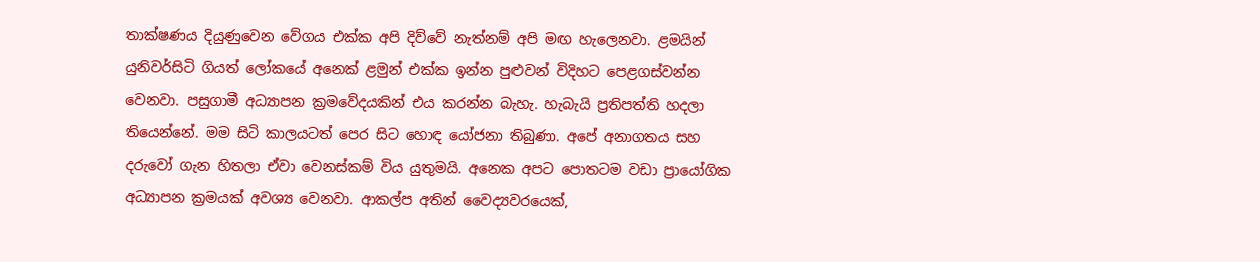තාක්ෂණය දියුණුවෙන වේගය එක්ක අපි දිව්වේ නැත්නම් අපි මඟ හැලෙනවා. ළමයින් යුනිවර්සිටි ගියත් ලෝකයේ අනෙක් ළමුන් එක්ක ඉන්න පුළුවන් විදිහට පෙළගස්වන්න වෙනවා. පසුගාමී අධ්‍යාපන ක්‍රමවේදයකින් එය කරන්න බැහැ. හැබැයි ප්‍රතිපත්ති හදලා තියෙන්නේ. මම සිටි කාලයටත් පෙර සිට හොඳ යෝජනා තිබුණා. අපේ අනාගතය සහ දරුවෝ ගැන හිතලා ඒවා වෙනස්කම් විය යුතුමයි. අනෙක අපට පොතටම වඩා ප්‍රායෝගික අධ්‍යාපන ක්‍රමයක් අවශ්‍ය වෙනවා. ආකල්ප අතින් වෛද්‍යවරයෙක්,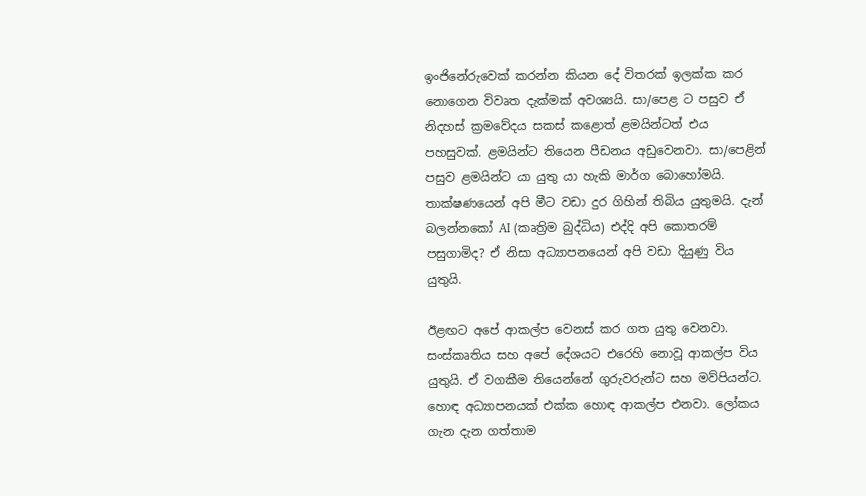ඉංජිනේරුවෙක් කරන්න කියන දේ විතරක් ඉලක්ක කර නොගෙන විවෘත දැක්මක් අවශ්‍යයි. සා/පෙළ ට පසුව ඒ නිදහස් ක්‍රමවේදය සකස් කළොත් ළමයින්ටත් එය පහසුවක්. ළමයින්ට තියෙන පීඩනය අඩුවෙනවා. සා/පෙළින් පසුව ළමයින්ට යා යුතු යා හැකි මාර්ග බොහෝමයි. තාක්ෂණයෙන් අපි මීට වඩා දුර ගිහින් තිබිය යුතුමයි. දැන් බලන්නකෝ AI (කෘත්‍රිම බුද්ධිය) එද්දි අපි කොතරම් පසුගාමිද? ඒ නිසා අධ්‍යාපනයෙන් අපි වඩා දියුණු විය යුතුයි.

ඊළඟට අපේ ආකල්ප වෙනස් කර ගත යුතු වෙනවා. සංස්කෘතිය සහ අපේ දේශයට එරෙහි නොවූ ආකල්ප විය යුතුයි. ඒ වගකීම තියෙන්නේ ගුරුවරුන්ට සහ මව්පියන්ට. හොඳ අධ්‍යාපනයක් එක්ක හොඳ ආකල්ප එනවා. ලෝකය ගැන දැන ගත්තාම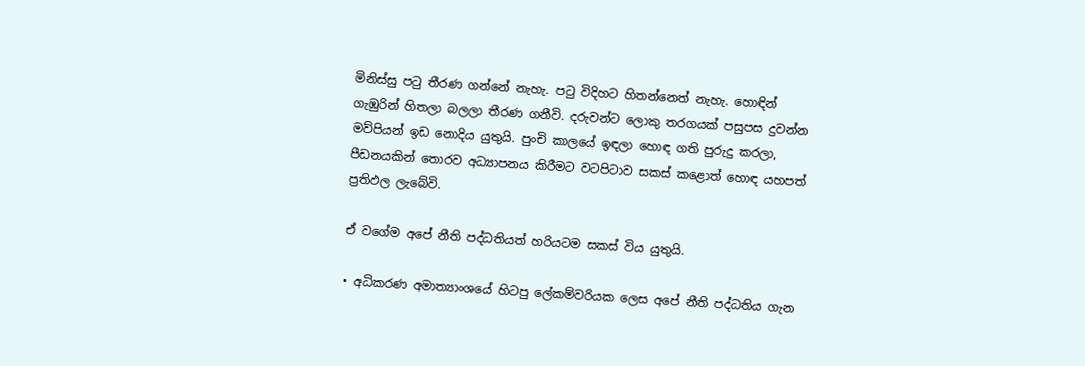මිනිස්සු පටු තීරණ ගන්නේ නැහැ. පටු විදිහට හිතන්නෙත් නැහැ. හොඳින් ගැඹුරින් හිතලා බලලා තීරණ ගනීවි. දරුවන්ට ලොකු තරගයක් පසුපස දුවන්න මව්පියන් ඉඩ නොදිය යුතුයි. පුංචි කාලයේ ඉඳලා හොඳ ගති පුරුදු කරලා, පීඩනයකින් තොරව අධ්‍යාපනය කිරීමට වටපිටාව සකස් කළොත් හොඳ යහපත් ප්‍රතිඵල ලැබේවි.

ඒ වගේම අපේ නීති පද්ධතියත් හරියටම සකස් විය යුතුයි.

• අධිකරණ අමාත්‍යාංශයේ හිටපු ලේකම්වරියක ලෙස අපේ නීති පද්ධතිය ගැන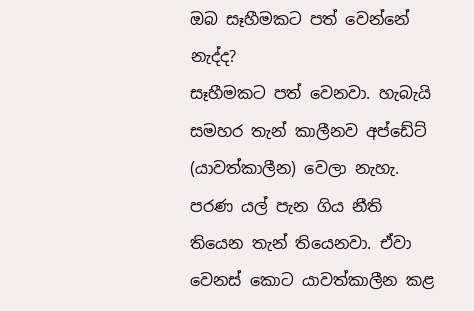ඔබ සෑහීමකට පත් වෙන්නේ නැද්ද?
සෑහීමකට පත් වෙනවා. හැබැයි සමහර තැන් කාලීනව අප්ඩේට් (යාවත්කාලීන) වෙලා නැහැ. පරණ යල් පැන ගිය නීති තියෙන තැන් තියෙනවා. ඒවා වෙනස් කොට යාවත්කාලීන කළ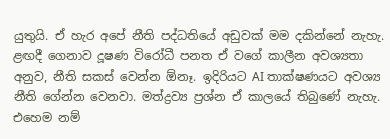යුතුයි. ඒ හැර අපේ නීති පද්ධතියේ අඩුවක් මම දකින්නේ නැහැ. ළඟදී ගෙනාව දූෂණ විරෝධී පනත ඒ වගේ කාලීන අවශ්‍යතා අනුව, නීති සකස් වෙන්න ඕනෑ. ඉදිරියට AI තාක්ෂණයට අවශ්‍ය නීති ගේන්න වෙනවා. මත්ද්‍රව්‍ය ප්‍රශ්න ඒ කාලයේ තිබුණේ නැහැ. එහෙම නම්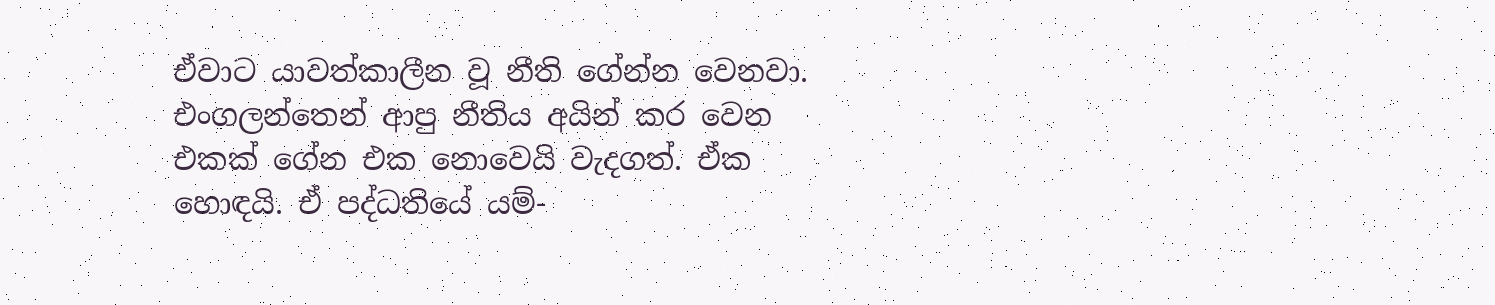ඒවාට යාවත්කාලීන වූ නීති ගේන්න වෙනවා. එංගලන්තෙන් ආපු නීතිය අයින් කර වෙන එකක් ගේන එක නොවෙයි වැදගත්. ඒක හොඳයි. ඒ පද්ධතියේ යම්-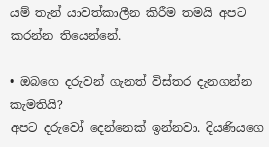යම් තැන් යාවත්කාලීන කිරීම තමයි අපට කරන්න තියෙන්නේ.

• ඔබගෙ දරුවන් ගැනත් විස්තර දැනගන්න කැමතියි?
අපට දරුවෝ දෙන්නෙක් ඉන්නවා. දියණියගෙ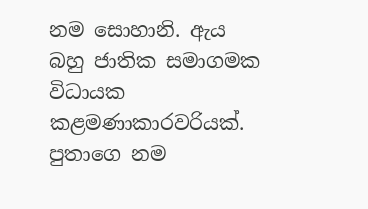නම සොහානි. ඇය බහු ජාතික සමාගමක විධායක කළමණාකාරවරියක්. පුතාගෙ නම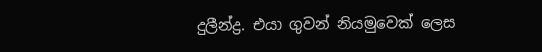දුලීන්ද්‍ර. එයා ගුවන් නියමුවෙක් ලෙස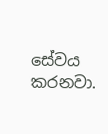සේවය කරනවා.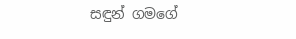සඳුන් ගමගේ